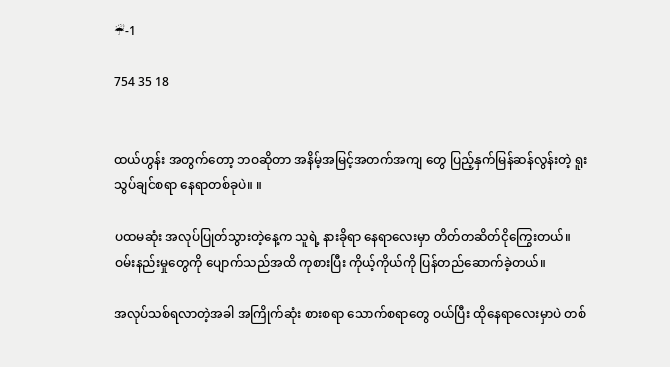☔-1

754 35 18


ထယ်ဟွန်း အတွက်တော့ ဘဝဆိုတာ အနိမ့်အမြင့်အတက်အကျ တွေ ပြည့်နှက်မြန်ဆန်လွန်းတဲ့ ရူးသွပ်ချင်စရာ နေရာတစ်ခုပဲ။ ။

ပထမဆုံး အလုပ်ပြုတ်သွားတဲ့နေ့က သူရဲ့ နားခိုရာ နေရာလေးမှာ တိတ်တဆိတ်ငိုကြွေးတယ်။ ဝမ်းနည်းမှုတွေကို ပျောက်သည်အထိ ကုစားပြီး ကိုယ့်ကိုယ်ကို ပြန်‌တည်ဆောက်ခဲ့တယ်။

အလုပ်သစ်ရလာတဲ့အခါ အကြိုက်ဆုံး စားစရာ သောက်စရာတွေ ဝယ်ပြီး ထိုနေရာလေးမှာပဲ တစ်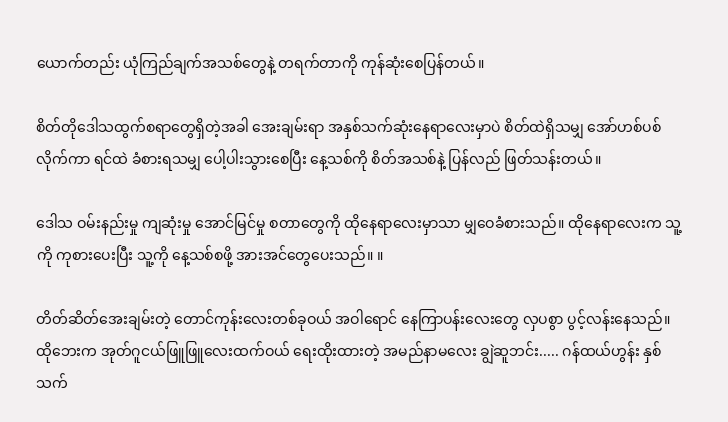ယောက်တည်း ယုံကြည်ချက်အသစ်တွေနဲ့ တရက်တာကို ကုန်ဆုံးစေပြန်တယ်။

စိတ်တိုဒေါသထွက်စရာတွေရှိတဲ့အခါ အေးချမ်းရာ အနှစ်သက်ဆုံးနေရာလေးမှာပဲ စိတ်ထဲရှိသမျှ အော်ဟစ်ပစ်လိုက်ကာ ရင်ထဲ ခံစားရသမျှ ပေါ့ပါးသွားစေပြီး နေ့သစ်ကို စိတ်အသစ်နဲ့ ပြန်လည် ဖြတ်သန်းတယ်။

ဒေါသ ဝမ်းနည်းမှု ကျဆုံးမှု အောင်မြင်မှု စတာတွေကို ထိုနေရာလေးမှာသာ မျှဝေခံစားသည်။ ထိုနေရာလေးက သူ့ကို ကုစားပေးပြီး သူ့ကို နေ့သစ်စဖို့ အားအင်တွေပေးသည်။ ။

တိတ်ဆိတ်အေးချမ်းတဲ့ တောင်ကုန်းလေးတစ်ခုဝယ် အဝါရောင် နေကြာ‌ပန်းလေးတွေ လှပစွာ ပွင့်လန်းနေသည်။ ထိုဘေးက အုတ်ဂူငယ်ဖြူဖြူလေးထက်ဝယ် ရေးထိုးထားတဲ့ အမည်နာမလေး ချွဲဆူဘင်း..... ဂန်ထယ်ဟွန်း နှစ်သက်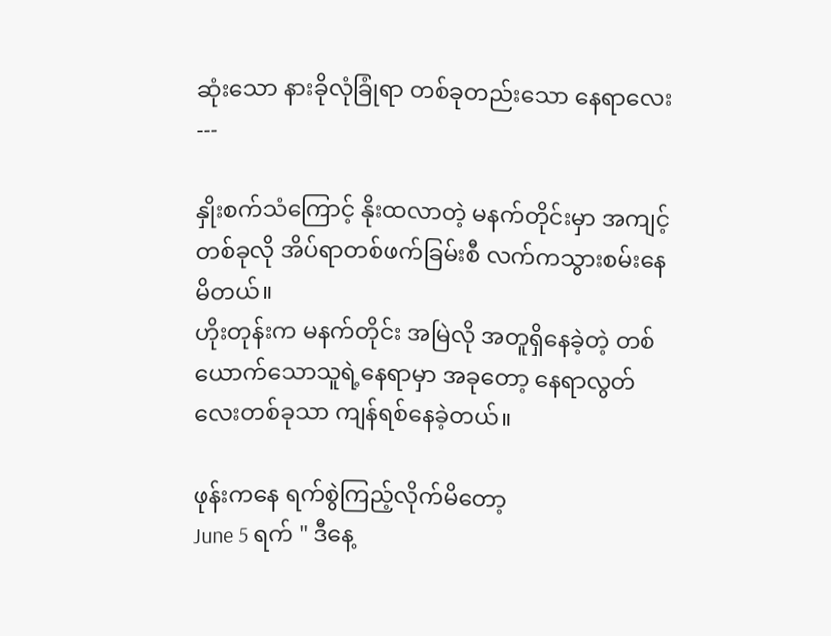ဆုံးသော နားခိုလုံခြုံရာ တစ်ခုတည်းသော နေရာလေး
---

နှိုးစက်သံကြောင့် နိုးထလာတဲ့ မနက်တိုင်းမှာ အကျင့်တစ်ခုလို အိပ်ရာတစ်ဖက်ခြမ်းစီ လက်ကသွားစမ်းနေမိတယ်။
ဟိုးတုန်းက မနက်တိုင်း အမြဲလို အတူရှိနေခဲ့တဲ့ တစ်ယောက်သောသူရဲ့နေရာမှာ အခုတော့ နေရာလွတ်လေးတစ်ခုသာ ကျန်ရစ်နေခဲ့တယ်။

ဖုန်းကနေ ရက်စွဲကြည့်လိုက်မိတော့
June 5 ရက် " ဒီနေ့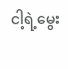ငါ့ရဲ့မွေး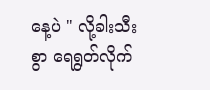နေ့ပဲ " လို့ခါးသီးစွာ ရေရွတ်လိုက်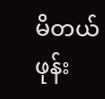မိတယ်
ဖုန်း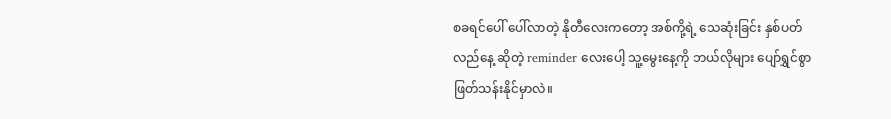စခရင်ပေါ် ပေါ်လာတဲ့ နိုတီလေးကတော့ အစ်ကို့ရဲ့ သေဆုံးခြင်း နှစ်ပတ်လည်နေ့ ဆိုတဲ့ reminder လေးပေါ့ သူ့မွေးနေ့ကို ဘယ်လိုများ ပျော်ရွှင်စွာ ဖြတ်သန်းနိုင်မှာလဲ။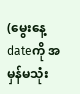(မွေးနေ့dateကို အမှန်မသုံး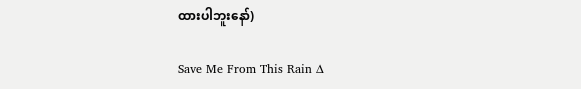ထားပါဘူးနော်)

Save Me From This Rain ∆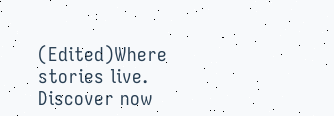(Edited)Where stories live. Discover now